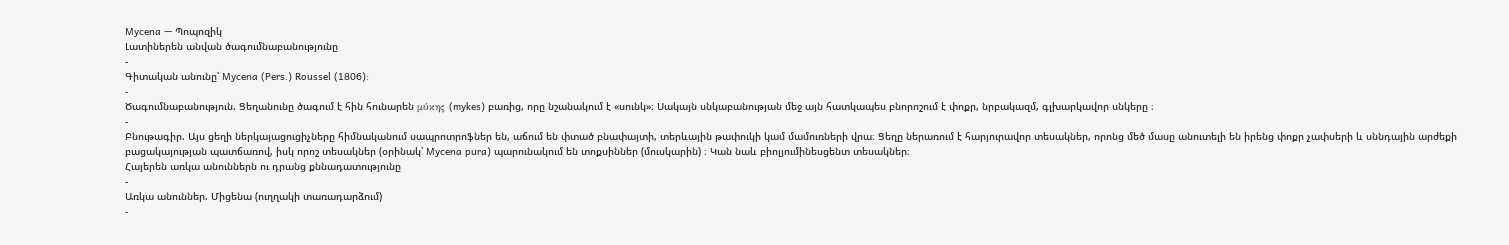Mycena — Պոպոզիկ
Լատիներեն անվան ծագումնաբանությունը
-
Գիտական անունը՝ Mycena (Pers.) Roussel (1806):
-
Ծագումնաբանություն. Ցեղանունը ծագում է հին հունարեն μύκης (mykes) բառից, որը նշանակում է «սունկ»։ Սակայն սնկաբանության մեջ այն հատկապես բնորոշում է փոքր, նրբակազմ, գլխարկավոր սնկերը ։
-
Բնութագիր. Այս ցեղի ներկայացուցիչները հիմնականում սապրոտրոֆներ են, աճում են փտած բնափայտի, տերևային թափուկի կամ մամուռների վրա։ Ցեղը ներառում է հարյուրավոր տեսակներ, որոնց մեծ մասը անուտելի են իրենց փոքր չափսերի և սննդային արժեքի բացակայության պատճառով, իսկ որոշ տեսակներ (օրինակ՝ Mycena pura) պարունակում են տոքսիններ (մուսկարին) ։ Կան նաև բիոլյումինեսցենտ տեսակներ։
Հայերեն առկա անուններն ու դրանց քննադատությունը
-
Առկա անուններ. Միցենա (ուղղակի տառադարձում)
-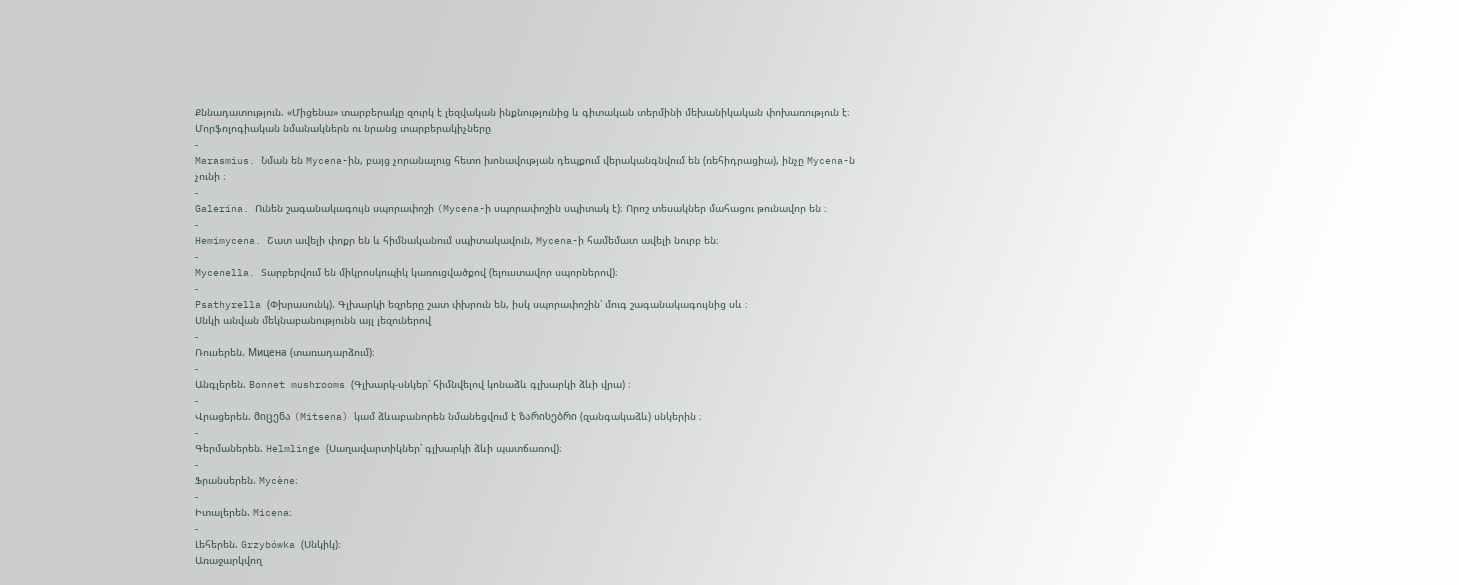Քննադատություն. «Միցենա» տարբերակը զուրկ է լեզվական ինքնությունից և գիտական տերմինի մեխանիկական փոխառություն է։
Մորֆոլոգիական նմանակներն ու նրանց տարբերակիչները
-
Marasmius. Նման են Mycena-ին, բայց չորանալուց հետո խոնավության դեպքում վերականգնվում են (ռեհիդրացիա), ինչը Mycena-ն չունի ։
-
Galerina. Ունեն շագանակագույն սպորափոշի (Mycena-ի սպորափոշին սպիտակ է)։ Որոշ տեսակներ մահացու թունավոր են ։
-
Hemimycena. Շատ ավելի փոքր են և հիմնականում սպիտակավուն, Mycena-ի համեմատ ավելի նուրբ են։
-
Mycenella. Տարբերվում են միկրոսկոպիկ կառուցվածքով (ելուստավոր սպորներով)։
-
Psathyrella (Փխրասունկ). Գլխարկի եզրերը շատ փխրուն են, իսկ սպորափոշին՝ մուգ շագանակագույնից սև ։
Սնկի անվան մեկնաբանությունն այլ լեզուներով
-
Ռուսերեն. Мицена (տառադարձում)։
-
Անգլերեն. Bonnet mushrooms (Գլխարկ-սնկեր՝ հիմնվելով կոնաձև գլխարկի ձևի վրա) ։
-
Վրացերեն. მიცენა (Mitsena) կամ ձևաբանորեն նմանեցվում է ზარისებრი (զանգակաձև) սնկերին ։
-
Գերմաներեն. Helmlinge (Սաղավարտիկներ՝ գլխարկի ձևի պատճառով)։
-
Ֆրանսերեն. Mycène։
-
Իտալերեն. Micena։
-
Լեհերեն. Grzybówka (Սնկիկ)։
Առաջարկվող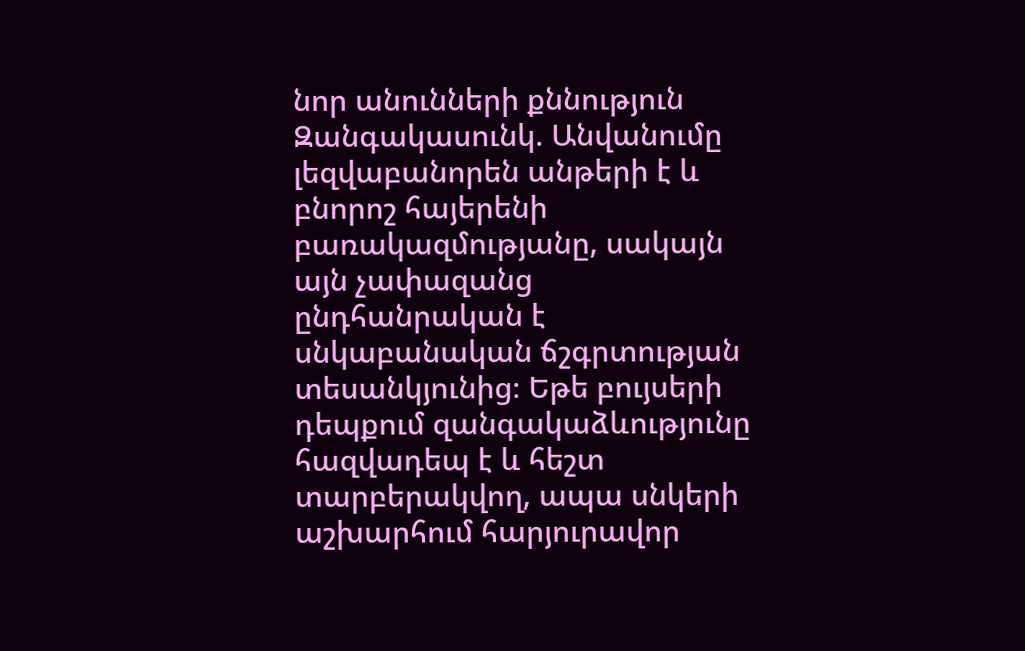նոր անունների քննություն
Զանգակասունկ. Անվանումը լեզվաբանորեն անթերի է և բնորոշ հայերենի բառակազմությանը, սակայն այն չափազանց ընդհանրական է սնկաբանական ճշգրտության տեսանկյունից։ Եթե բույսերի դեպքում զանգակաձևությունը հազվադեպ է և հեշտ տարբերակվող, ապա սնկերի աշխարհում հարյուրավոր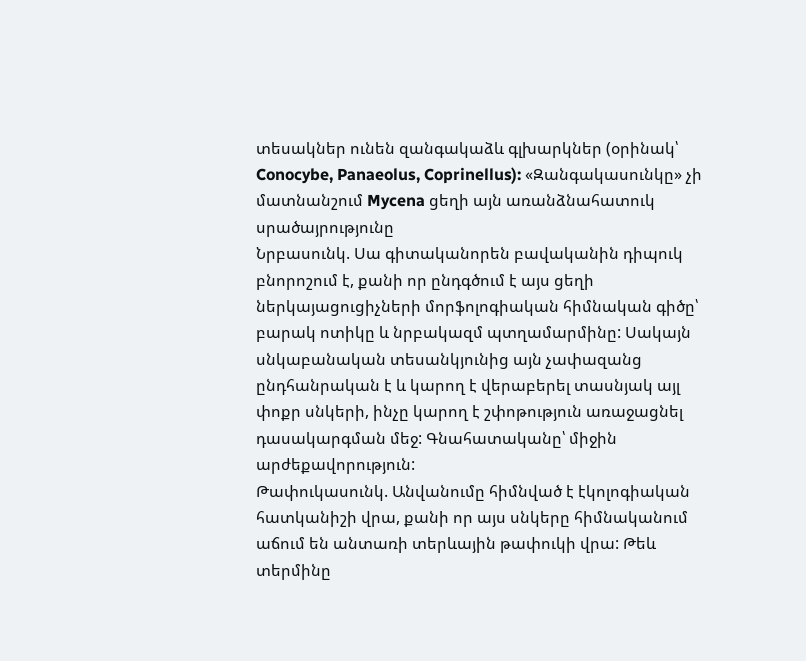տեսակներ ունեն զանգակաձև գլխարկներ (օրինակ՝ Conocybe, Panaeolus, Coprinellus): «Զանգակասունկը» չի մատնանշում Mycena ցեղի այն առանձնահատուկ սրածայրությունը
Նրբասունկ. Սա գիտականորեն բավականին դիպուկ բնորոշում է, քանի որ ընդգծում է այս ցեղի ներկայացուցիչների մորֆոլոգիական հիմնական գիծը՝ բարակ ոտիկը և նրբակազմ պտղամարմինը: Սակայն սնկաբանական տեսանկյունից այն չափազանց ընդհանրական է և կարող է վերաբերել տասնյակ այլ փոքր սնկերի, ինչը կարող է շփոթություն առաջացնել դասակարգման մեջ: Գնահատականը՝ միջին արժեքավորություն:
Թափուկասունկ. Անվանումը հիմնված է էկոլոգիական հատկանիշի վրա, քանի որ այս սնկերը հիմնականում աճում են անտառի տերևային թափուկի վրա: Թեև տերմինը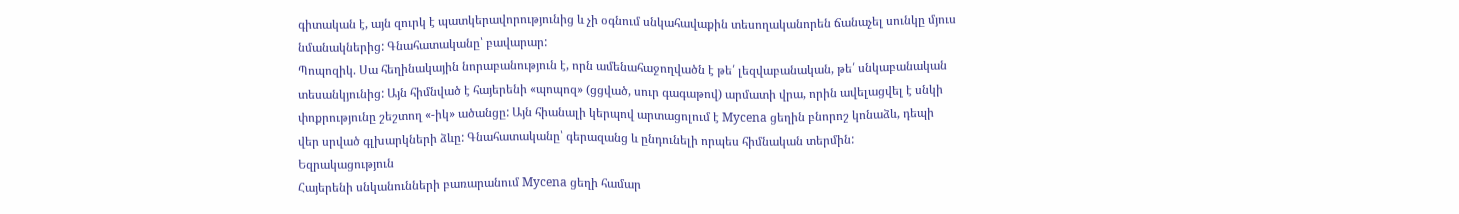գիտական է, այն զուրկ է պատկերավորությունից և չի օգնում սնկահավաքին տեսողականորեն ճանաչել սունկը մյուս նմանակներից: Գնահատականը՝ բավարար:
Պոպոզիկ. Սա հեղինակային նորաբանություն է, որն ամենահաջողվածն է թե՛ լեզվաբանական, թե՛ սնկաբանական տեսանկյունից: Այն հիմնված է հայերենի «պոպոզ» (ցցված, սուր գագաթով) արմատի վրա, որին ավելացվել է սնկի փոքրությունը շեշտող «-իկ» ածանցը: Այն հիանալի կերպով արտացոլում է Mycena ցեղին բնորոշ կոնաձև, դեպի վեր սրված գլխարկների ձևը: Գնահատականը՝ գերազանց և ընդունելի որպես հիմնական տերմին:
Եզրակացություն
Հայերենի սնկանունների բառարանում Mycena ցեղի համար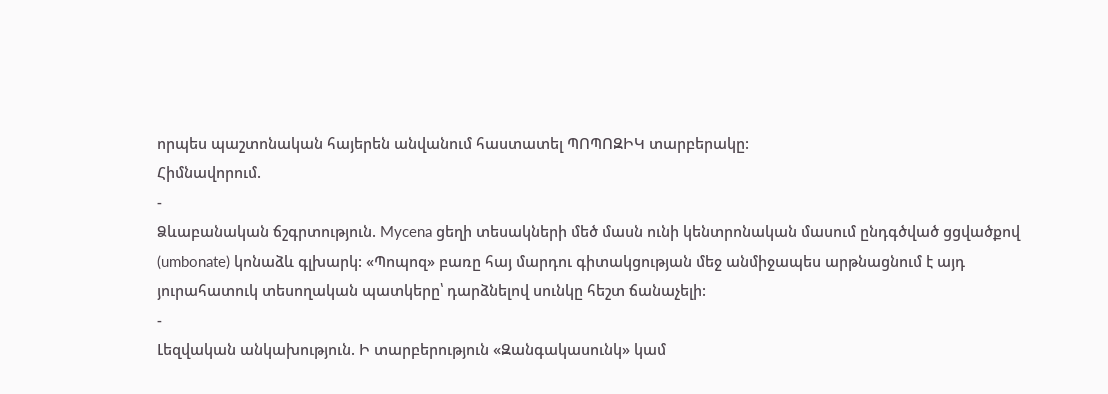որպես պաշտոնական հայերեն անվանում հաստատել ՊՈՊՈԶԻԿ տարբերակը:
Հիմնավորում.
-
Ձևաբանական ճշգրտություն. Mycena ցեղի տեսակների մեծ մասն ունի կենտրոնական մասում ընդգծված ցցվածքով (umbonate) կոնաձև գլխարկ: «Պոպոզ» բառը հայ մարդու գիտակցության մեջ անմիջապես արթնացնում է այդ յուրահատուկ տեսողական պատկերը՝ դարձնելով սունկը հեշտ ճանաչելի:
-
Լեզվական անկախություն. Ի տարբերություն «Զանգակասունկ» կամ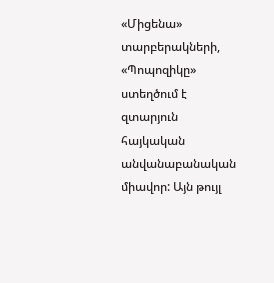«Միցենա» տարբերակների, «Պոպոզիկը» ստեղծում է զտարյուն հայկական անվանաբանական միավոր: Այն թույլ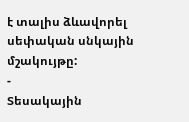է տալիս ձևավորել սեփական սնկային մշակույթը:
-
Տեսակային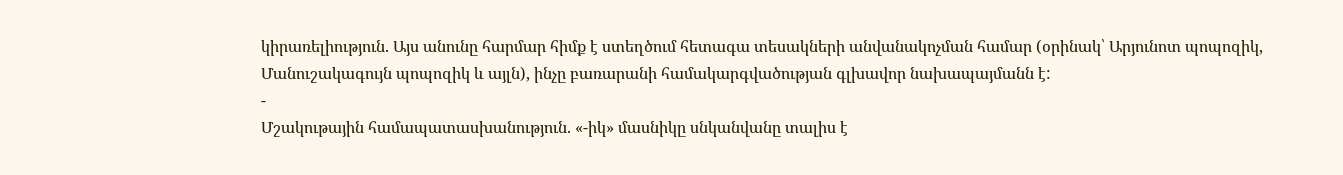կիրառելիություն. Այս անունը հարմար հիմք է ստեղծում հետագա տեսակների անվանակոչման համար (օրինակ՝ Արյունոտ պոպոզիկ, Մանուշակագույն պոպոզիկ և այլն), ինչը բառարանի համակարգվածության գլխավոր նախապայմանն է:
-
Մշակութային համապատասխանություն. «-իկ» մասնիկը սնկանվանը տալիս է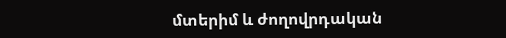մտերիմ և ժողովրդական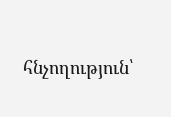հնչողություն՝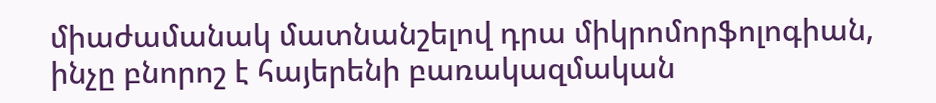միաժամանակ մատնանշելով դրա միկրոմորֆոլոգիան, ինչը բնորոշ է հայերենի բառակազմական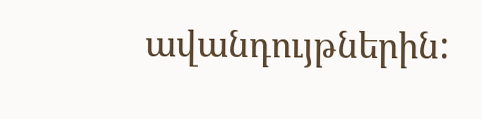ավանդույթներին: